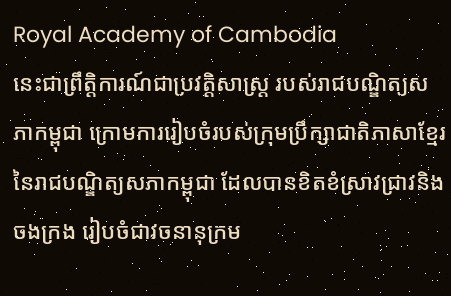Royal Academy of Cambodia
នេះជាព្រឹត្តិការណ៍ជាប្រវត្តិសាស្ត្រ របស់រាជបណ្ឌិត្យសភាកម្ពុជា ក្រោមការរៀបចំរបស់ក្រុមប្រឹក្សាជាតិភាសាខ្មែរនៃរាជបណ្ឌិត្យសភាកម្ពុជា ដែលបានខិតខំស្រាវជ្រាវនិងចងក្រង រៀបចំជាវចនានុក្រម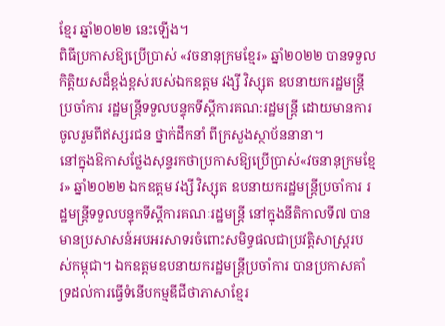ខ្មែរ ឆ្នាំ២០២២ នេះឡើង។
ពិធីប្រកាសឱ្យប្រើប្រាស់ «វចនានុក្រមខ្មែរ» ឆ្នាំ២០២២ បានទទួលកិត្តិយសដ៏ខ្ពង់ខ្ពស់របស់ឯកឧត្ដម វង្សី វិស្សុត ឧបនាយករដ្ឋមន្ត្រីប្រចាំការ រដ្ឋមន្ត្រីទទួលបន្ទុកទីស្ដីការគណ:រដ្ឋមន្ត្រី ដោយមានការចូលរួមពីឥស្សរជន ថ្នាក់ដឹកនាំ ពីក្រសួងស្ថាប័ននានា។
នៅក្នុងឱកាសថ្លែងសុន្ទរកថាប្រកាសឱ្យប្រើប្រាស់«វចនានុក្រមខ្មែរ» ឆ្នាំ២០២២ ឯកឧត្ដម វង្សី វិស្សុត ឧបនាយករដ្ឋមន្ត្រីប្រចាំការ រដ្ឋមន្ត្រីទទួលបន្ទុកទីស្ដីការគណៈរដ្ឋមន្ត្រី នៅក្នុងនីតិកាលទី៧ បានមានប្រសាសន៍អបអរសាទរចំពោះសមិទ្ធផលជាប្រវត្តិសាស្ត្ររបស់កម្ពុជា។ ឯកឧត្ដមឧបនាយករដ្ឋមន្ត្រីប្រចាំការ បានប្រកាសគាំទ្រដល់ការធ្វើទំនើបកម្មឌីជីថាភាសាខ្មែរ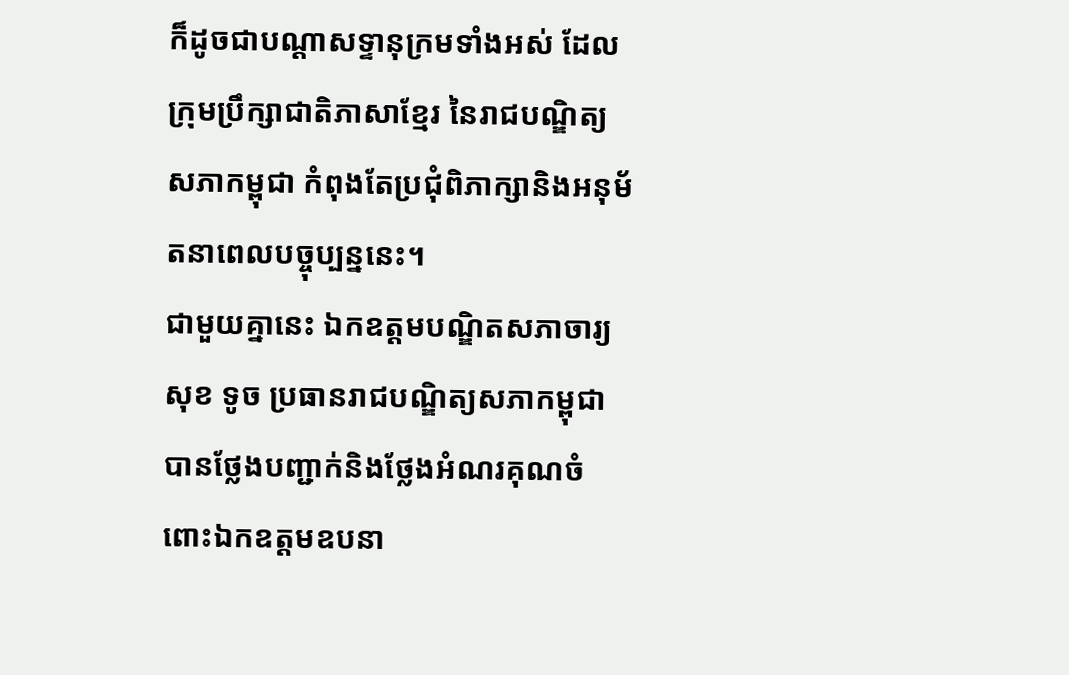ក៏ដូចជាបណ្ដាសទ្ទានុក្រមទាំងអស់ ដែលក្រុមប្រឹក្សាជាតិភាសាខ្មែរ នៃរាជបណ្ឌិត្យសភាកម្ពុជា កំពុងតែប្រជុំពិភាក្សានិងអនុម័តនាពេលបច្ចុប្បន្ននេះ។
ជាមួយគ្នានេះ ឯកឧត្តមបណ្ឌិតសភាចារ្យ សុខ ទូច ប្រធានរាជបណ្ឌិត្យសភាកម្ពុជា បានថ្លែងបញ្ជាក់និងថ្លែងអំណរគុណចំពោះឯកឧត្ដមឧបនា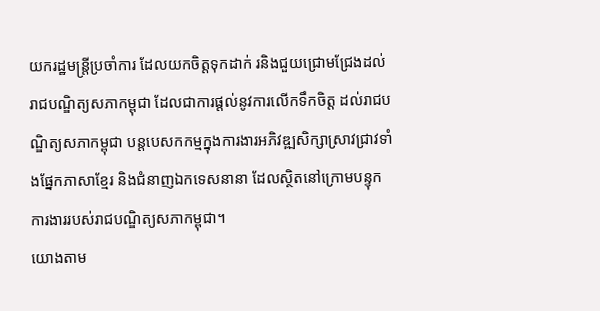យករដ្ឋមន្ត្រីប្រចាំការ ដែលយកចិត្តទុកដាក់ រនិងជួយជ្រោមជ្រែងដល់រាជបណ្ឌិត្យសភាកម្ពុជា ដែលជាការផ្ដល់នូវការលើកទឹកចិត្ត ដល់រាជបណ្ឌិត្យសភាកម្ពុជា បន្តបេសកកម្មក្នុងការងារអភិវឌ្ឍសិក្សាស្រាវជ្រាវទាំងផ្នែកភាសាខ្មែរ និងជំនាញឯកទេសនានា ដែលស្ថិតនៅក្រោមបន្ទុកការងាររបស់រាជបណ្ឌិត្យសភាកម្ពុជា។
យោងតាម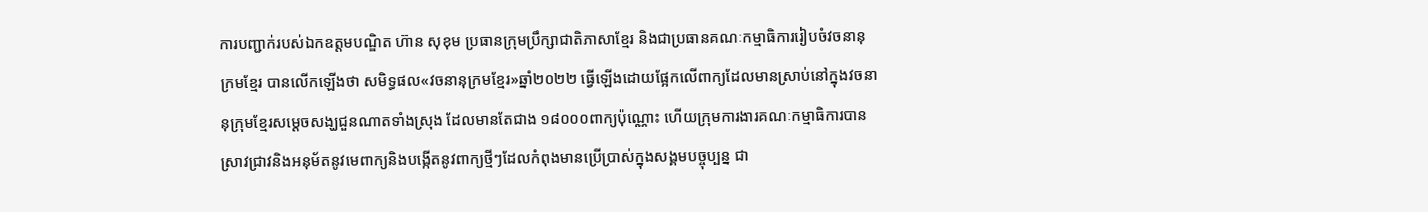ការបញ្ជាក់របស់ឯកឧត្តមបណ្ឌិត ហ៊ាន សុខុម ប្រធានក្រុមប្រឹក្សាជាតិភាសាខ្មែរ និងជាប្រធានគណៈកម្មាធិការរៀបចំវចនានុក្រមខ្មែរ បានលើកឡើងថា សមិទ្ធផល«វចនានុក្រមខ្មែរ»ឆ្នាំ២០២២ ធ្វើឡើងដោយផ្អែកលើពាក្យដែលមានស្រាប់នៅក្នុងវចនានុក្រុមខ្មែរសម្ដេចសង្ឃជួនណាតទាំងស្រុង ដែលមានតែជាង ១៨០០០ពាក្យប៉ុណ្ណោះ ហើយក្រុមការងារគណៈកម្មាធិការបានស្រាវជ្រាវនិងអនុម័តនូវមេពាក្យនិងបង្កើតនូវពាក្យថ្មីៗដែលកំពុងមានប្រើប្រាស់ក្នុងសង្គមបច្ចុប្បន្ន ជា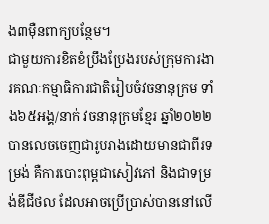ង៣ម៉ឺនពាក្យបន្ថែម។
ជាមួយការខិតខំប្រឹងប្រែងរបស់ក្រុមការងារគណៈកម្មាធិការជាតិរៀបចំវចនានុក្រម ទាំង៦៥អង្គ/នាក់ វចនានុក្រមខ្មែរ ឆ្នាំ២០២២ បានលេចចេញជារូបរាងដោយមានជាពីរទម្រង់ គឺការបោះពុម្ពជាសៀវភៅ និងជាទម្រង់ឌីជីថល ដែលអាចប្រើប្រាស់បាននៅលើ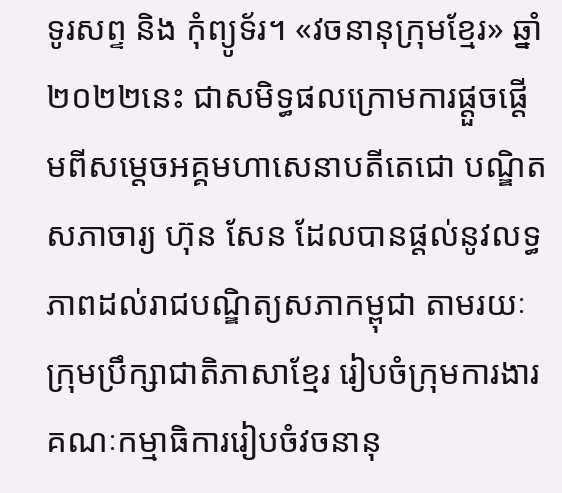ទូរសព្ទ និង កុំព្យូទ័រ។ «វចនានុក្រុមខ្មែរ» ឆ្នាំ២០២២នេះ ជាសមិទ្ធផលក្រោមការផ្ដួចផ្ដើមពីសម្ដេចអគ្គមហាសេនាបតីតេជោ បណ្ឌិតសភាចារ្យ ហ៊ុន សែន ដែលបានផ្ដល់នូវលទ្ធភាពដល់រាជបណ្ឌិត្យសភាកម្ពុជា តាមរយៈក្រុមប្រឹក្សាជាតិភាសាខ្មែរ រៀបចំក្រុមការងារគណៈកម្មាធិការរៀបចំវចនានុ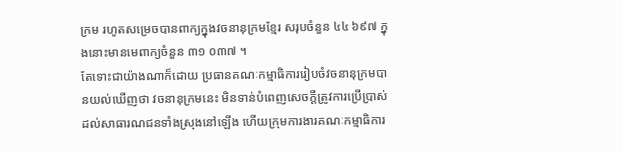ក្រម រហូតសម្រេចបានពាក្យក្នុងវចនានុក្រមខ្មែរ សរុបចំនួន ៤៤ ៦៩៧ ក្នុងនោះមានមេពាក្យចំនួន ៣១ ០៣៧ ។
តែទោះជាយ៉ាងណាក៏ដោយ ប្រធានគណៈកម្មាធិការរៀបចំវចនានុក្រមបានយល់ឃើញថា វចនានុក្រមនេះ មិនទាន់បំពេញសេចក្ដីត្រូវការប្រើប្រាស់ដល់សាធារណជនទាំងស្រុងនៅឡើង ហើយក្រុមការងារគណៈកម្មាធិការ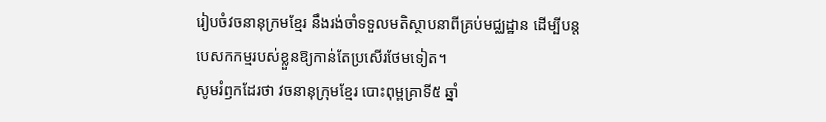រៀបចំវចនានុក្រមខ្មែរ នឹងរង់ចាំទទួលមតិស្ថាបនាពីគ្រប់មជ្ឈដ្ឋាន ដើម្បីបន្តបេសកកម្មរបស់ខ្លួនឱ្យកាន់តែប្រសើរថែមទៀត។
សូមរំឭកដែរថា វចនានុក្រុមខ្មែរ បោះពុម្ពគ្រាទី៥ ឆ្នាំ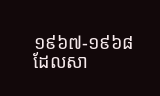១៩៦៧-១៩៦៨ ដែលសា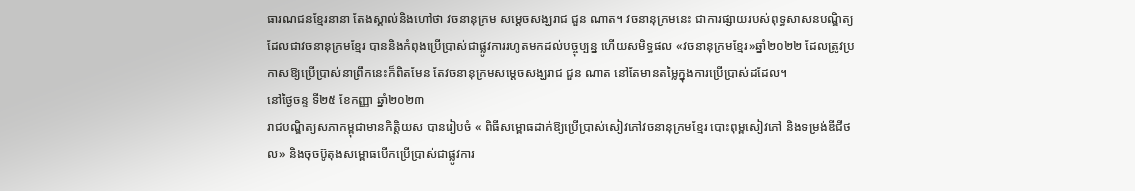ធារណជនខ្មែរនានា តែងស្គាល់និងហៅថា វចនានុក្រម សម្ដេចសង្ឃរាជ ជួន ណាត។ វចនានុក្រមនេះ ជាការផ្សាយរបស់ពុទ្ធសាសនបណ្ឌិត្យ ដែលជាវចនានុក្រមខ្មែរ បាននិងកំពុងប្រើប្រាស់ជាផ្លូវការរហូតមកដល់បច្ចុប្បន្ន ហើយសមិទ្ធផល «វចនានុក្រមខ្មែរ»ឆ្នាំ២០២២ ដែលត្រូវប្រកាសឱ្យប្រើប្រាស់នាព្រឹកនេះក៏ពិតមែន តែវចនានុក្រមសម្ដេចសង្ឃរាជ ជួន ណាត នៅតែមានតម្លៃក្នុងការប្រើប្រាស់ដដែល។
នៅថ្ងៃចន្ទ ទី២៥ ខែកញ្ញា ឆ្នាំ២០២៣
រាជបណ្ឌិត្យសភាកម្ពុជាមានកិត្តិយស បានរៀបចំ « ពិធីសម្ពោធដាក់ឱ្យប្រើប្រាស់សៀវភៅវចនានុក្រមខ្មែរ បោះពុម្ពសៀវភៅ និងទម្រង់ឌីជីថល» និងចុចប៊ូតុងសម្ពោធបើកប្រើប្រាស់ជាផ្លូវការ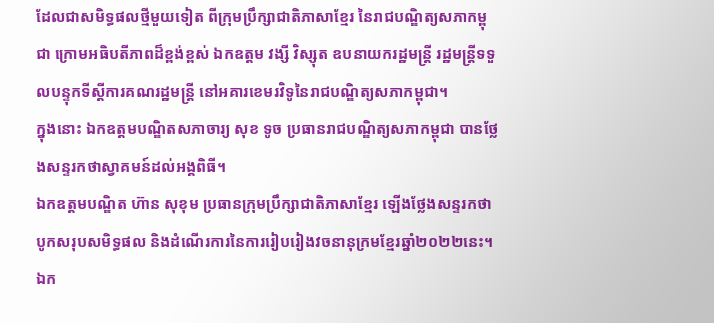ដែលជាសមិទ្ធផលថ្មីមួយទៀត ពីក្រុមប្រឹក្សាជាតិភាសាខ្មែរ នៃរាជបណ្ឌិត្យសភាកម្ពុជា ក្រោមអធិបតីភាពដ៏ខ្ពង់ខ្ពស់ ឯកឧត្តម វង្សី វិស្សុត ឧបនាយករដ្ឋមន្ត្រី រដ្ឋមន្ត្រីទទួលបន្ទុកទីស្តីការគណរដ្ឋមន្ត្រី នៅអគារខេមរវិទូនៃរាជបណ្ឌិត្យសភាកម្ពុជា។
ក្នុងនោះ ឯកឧត្តមបណ្ឌិតសភាចារ្យ សុខ ទូច ប្រធានរាជបណ្ឌិត្យសភាកម្ពុជា បានថ្លែងសន្ទរកថាស្វាគមន៍ដល់អង្គពិធី។
ឯកឧត្តមបណ្ឌិត ហ៊ាន សុខុម ប្រធានក្រុមប្រឹក្សាជាតិភាសាខ្មែរ ឡើងថ្លែងសន្ទរកថាបូកសរុបសមិទ្ធផល និងដំណើរការនៃការរៀបរៀងវចនានុក្រមខ្មែរឆ្នាំ២០២២នេះ។
ឯក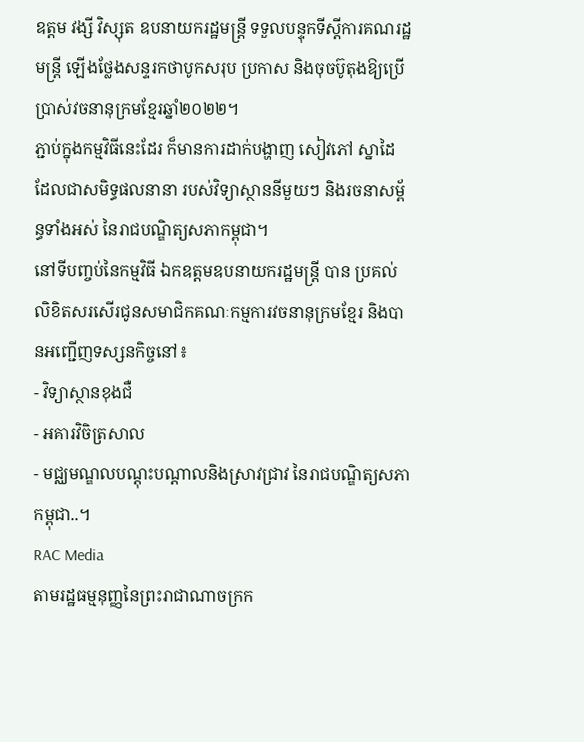ឧត្តម វង្សី វិស្សុត ឧបនាយករដ្ឋមន្ត្រី ទទួលបន្ទុកទីស្តីការគណរដ្ឋមន្ត្រី ឡើងថ្លែងសន្ទរកថាបូកសរុប ប្រកាស និងចុចប៊ូតុងឱ្យប្រើប្រាស់វចនានុក្រមខ្មែរឆ្នាំ២០២២។
ភ្ជាប់ក្នុងកម្មវិធីនេះដែរ ក៏មានការដាក់បង្ហាញ សៀវភៅ ស្នាដៃ ដែលជាសមិទ្ធផលនានា របស់វិទ្យាស្ថាននីមួយៗ និងរចនាសម្ព័ន្ធទាំងអស់ នៃរាជបណ្ឌិត្យសភាកម្ពុជា។
នៅទីបញ្ចប់នៃកម្មវិធី ឯកឧត្តមឧបនាយករដ្ឋមន្ត្រី បាន ប្រគល់លិខិតសរសើរជូនសមាជិកគណៈកម្មការវចនានុក្រមខ្មែរ និងបានអញ្ជើញទស្សនកិច្ចនៅ៖
- វិទ្យាស្ថានខុងជឺ
- អគារវិចិត្រសាល
- មជ្ឈមណ្ឌលបណ្តុះបណ្តាលនិងស្រាវជ្រាវ នៃរាជបណ្ឌិត្យសភាកម្ពុជា..។
RAC Media
តាមរដ្ឋធម្មនុញ្ញនៃព្រះរាជាណាចក្រក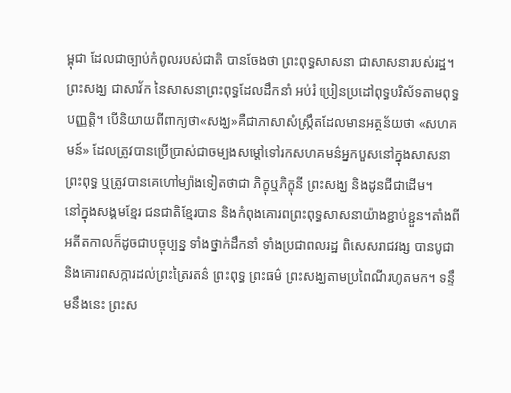ម្ពុជា ដែលជាច្បាប់កំពូលរបស់ជាតិ បានចែងថា ព្រះពុទ្ធសាសនា ជាសាសនារបស់រដ្ឋ។ ព្រះសង្ឃ ជាសាវ័ក នៃសាសនាព្រះពុទ្ធដែលដឹកនាំ អប់រំ ប្រៀនប្រដៅពុទ្ធបរិស័ទតាមពុទ្ធ បញ្ញត្តិ។ បើនិយាយពីពាក្យថា«សង្ឃ»គឺជាភាសាសំស្ក្រឹតដែលមានអត្ថន័យថា «សហគមន៍» ដែលត្រូវបានប្រើប្រាស់ជាចម្បងសម្ដៅទៅរកសហគមន៌អ្នកបួសនៅក្នុងសាសនាព្រះពុទ្ធ ឬត្រូវបានគេហៅម្យ៉ាងទៀតថាជា ភិក្ខុឬភិក្ខុនី ព្រះសង្ឃ និងដូនជីជាដើម។
នៅក្នុងសង្គមខ្មែរ ជនជាតិខ្មែរបាន និងកំពុងគោរពព្រះពុទ្ធសាសនាយ៉ាងខ្ជាប់ខ្ជួន។តាំងពីអតីតកាលក៏ដូចជាបច្ចុប្បន្ន ទាំងថ្នាក់ដឹកនាំ ទាំងប្រជាពលរដ្ឋ ពិសេសរាជវង្ស បានបូជានិងគោរពសក្ការដល់ព្រះត្រៃរតន៌ ព្រះពុទ្ធ ព្រះធម៌ ព្រះសង្ឃតាមប្រពៃណីរហូតមក។ ទន្ទឹមនឹងនេះ ព្រះស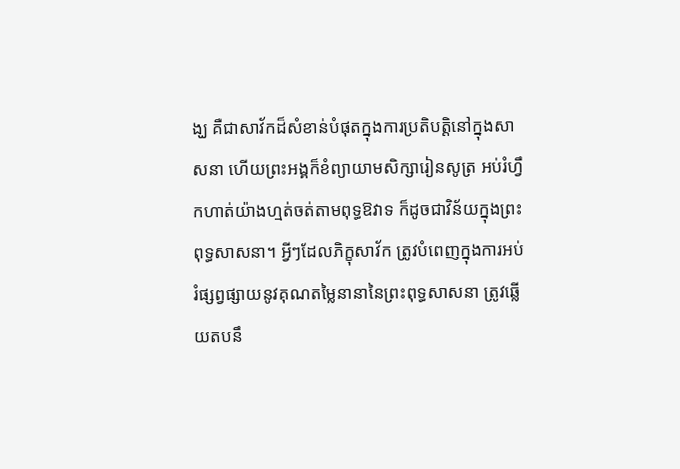ង្ឃ គឺជាសាវ័កដ៏សំខាន់បំផុតក្នុងការប្រតិបត្ដិនៅក្នុងសាសនា ហើយព្រះអង្គក៏ខំព្យាយាមសិក្សារៀនសូត្រ អប់រំហ្វឹកហាត់យ៉ាងហ្មត់ចត់តាមពុទ្ធឱវាទ ក៏ដូចជាវិន័យក្នុងព្រះពុទ្ធសាសនា។ អ្វីៗដែលភិក្ខុសាវ័ក ត្រូវបំពេញក្នុងការអប់រំផ្សព្វផ្សាយនូវគុណតម្លៃនានានៃព្រះពុទ្ធសាសនា ត្រូវឆ្លើយតបនឹ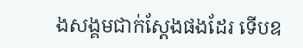ងសង្គមជាក់ស្ដែងផងដែរ ទើបឧ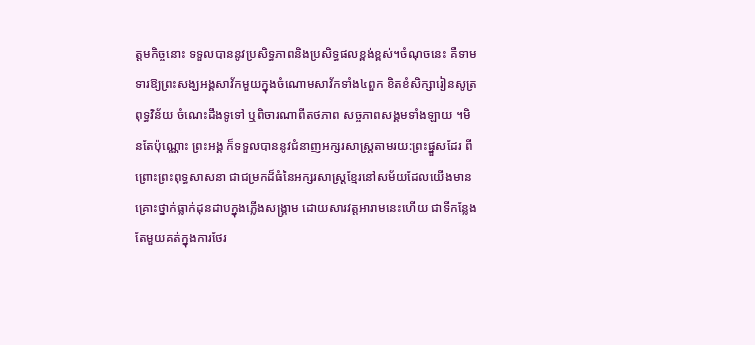ត្ដមកិច្ចនោះ ទទួលបាននូវប្រសិទ្ធភាពនិងប្រសិទ្ធផលខ្ពង់ខ្ពស់។ចំណុចនេះ គឺទាមទារឱ្យព្រះសង្ឃអង្គសាវ័កមួយក្នុងចំណោមសាវ័កទាំង៤ពួក ខិតខំសិក្សារៀនសូត្រពុទ្ធវិន័យ ចំណេះដឹងទូទៅ ឬពិចារណាពីតថភាព សច្ចភាពសង្គមទាំងឡាយ ។មិនតែប៉ុណ្ណោះ ព្រះអង្គ ក៏ទទួលបាននូវជំនាញអក្សរសាស្ដ្រតាមរយ:ព្រះផ្នួសដែរ ពីព្រោះព្រះពុទ្ធសាសនា ជាជម្រកដ៏ធំនៃអក្សរសាស្ដ្រខ្មែរនៅសម័យដែលយើងមានគ្រោះថ្នាក់ធ្លាក់ដុនដាបក្នុងភ្លើងសង្គ្រាម ដោយសារវត្តអារាមនេះហើយ ជាទីកន្លែងតែមួយគត់ក្នុងការថែរ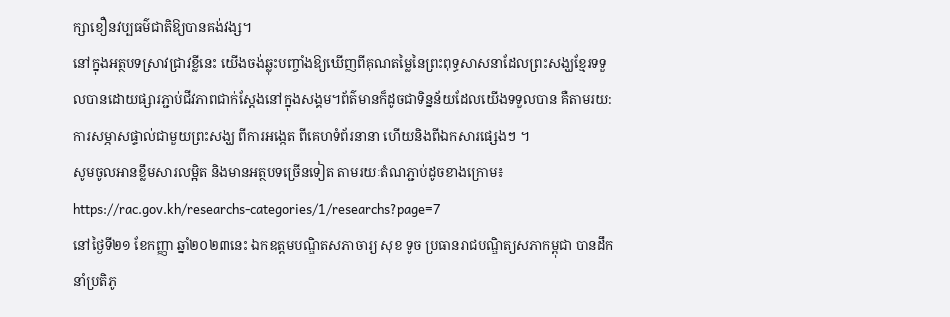ក្សាខឿនវប្បធម៌ជាតិឱ្យបានគង់វង្ស។
នៅក្នុងអត្ថបទស្រាវជ្រាវខ្លីនេះ យើងចង់ឆ្លុះបញ្ចាំងឱ្យឃើញពីគុណតម្លៃនៃព្រះពុទ្ធសាសនាដែលព្រះសង្ឃខ្មែរទទួលបានដោយផ្សារភ្ជាប់ជីវភាពជាក់ស្ដែងនៅក្នុងសង្គម។ព័ត៌មានក៏ដូចជាទិន្នន័យដែលយើងទទួលបាន គឺតាមរយ:ការសម្ភាសផ្ទាល់ជាមួយព្រះសង្ឃ ពីការអង្កេត ពីគេហទំព័រនានា ហើយនិងពីឯកសារផ្សេងៗ ។
សូមចូលអានខ្លឹមសារលម្អិត និងមានអត្ថបទច្រើនទៀត តាមរយៈតំណភ្ជាប់ដូចខាងក្រោម៖
https://rac.gov.kh/researchs-categories/1/researchs?page=7
នៅថ្ងៃទី២១ ខែកញ្ញា ឆ្នាំ២០២៣នេះ ឯកឧត្តមបណ្ឌិតសភាចារ្យ សុខ ទូច ប្រធានរាជបណ្ឌិត្យសភាកម្ពុជា បានដឹកនាំប្រតិភូ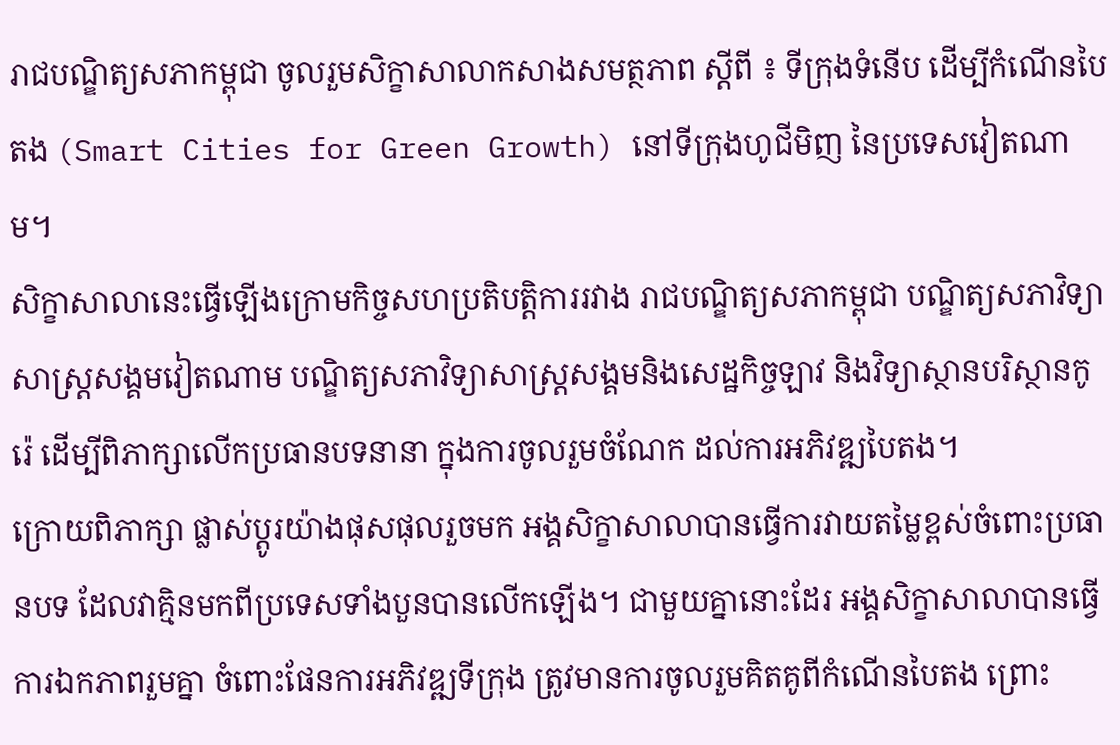រាជបណ្ឌិត្យសភាកម្ពុជា ចូលរួមសិក្ខាសាលាកសាងសមត្ថភាព ស្តីពី ៖ ទីក្រុងទំនើប ដើម្បីកំណើនបៃតង (Smart Cities for Green Growth) នៅទីក្រុងហូជីមិញ នៃប្រទេសវៀតណាម។
សិក្ខាសាលានេះធ្វើឡើងក្រោមកិច្ចសហប្រតិបត្តិការរវាង រាជបណ្ឌិត្យសភាកម្ពុជា បណ្ឌិត្យសភាវិទ្យាសាស្ត្រសង្គមវៀតណាម បណ្ឌិត្យសភាវិទ្យាសាស្ត្រសង្គមនិងសេដ្ឋកិច្ចឡាវ និងវិទ្យាស្ថានបរិស្ថានកូរ៉េ ដើម្បីពិភាក្សាលើកប្រធានបទនានា ក្នុងការចូលរួមចំណែក ដល់ការអភិវឌ្ឍបៃតង។
ក្រោយពិភាក្សា ផ្លាស់ប្តូរយ៉ាងផុសផុលរួចមក អង្គសិក្ខាសាលាបានធ្វើការវាយតម្លៃខ្ពស់ចំពោះប្រធានបទ ដែលវាគ្មិនមកពីប្រទេសទាំងបួនបានលើកឡើង។ ជាមួយគ្នានោះដែរ អង្គសិក្ខាសាលាបានធ្វើការឯកភាពរួមគ្នា ចំពោះផែនការអភិវឌ្ឍទីក្រុង ត្រូវមានការចូលរួមគិតគូពីកំណើនបៃតង ព្រោះ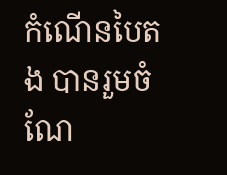កំណើនបៃតង បានរួមចំណែ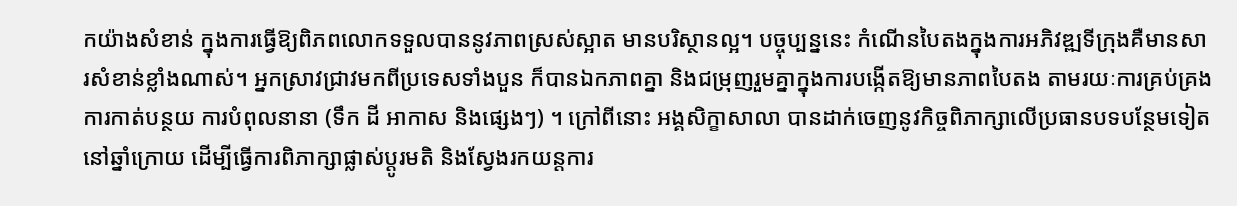កយ៉ាងសំខាន់ ក្នុងការធ្វើឱ្យពិភពលោកទទួលបាននូវភាពស្រស់ស្អាត មានបរិស្ថានល្អ។ បច្ចុប្បន្ននេះ កំណើនបៃតងក្នុងការអភិវឌ្ឍទីក្រុងគឺមានសារសំខាន់ខ្លាំងណាស់។ អ្នកស្រាវជ្រាវមកពីប្រទេសទាំងបួន ក៏បានឯកភាពគ្នា និងជម្រុញរួមគ្នាក្នុងការបង្កើតឱ្យមានភាពបៃតង តាមរយៈការគ្រប់គ្រង ការកាត់បន្ថយ ការបំពុលនានា (ទឹក ដី អាកាស និងផ្សេងៗ) ។ ក្រៅពីនោះ អង្គសិក្ខាសាលា បានដាក់ចេញនូវកិច្ចពិភាក្សាលើប្រធានបទបន្ថែមទៀតនៅឆ្នាំក្រោយ ដើម្បីធ្វើការពិភាក្សាផ្លាស់ប្តូរមតិ និងស្វែងរកយន្តការ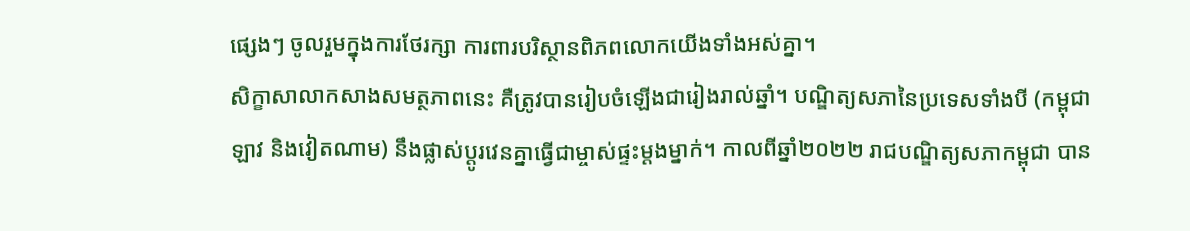ផ្សេងៗ ចូលរួមក្នុងការថែរក្សា ការពារបរិស្ថានពិភពលោកយើងទាំងអស់គ្នា។
សិក្ខាសាលាកសាងសមត្ថភាពនេះ គឺត្រូវបានរៀបចំឡើងជារៀងរាល់ឆ្នាំ។ បណ្ឌិត្យសភានៃប្រទេសទាំងបី (កម្ពុជា ឡាវ និងវៀតណាម) នឹងផ្លាស់ប្តូរវេនគ្នាធ្វើជាម្ចាស់ផ្ទះម្តងម្នាក់។ កាលពីឆ្នាំ២០២២ រាជបណ្ឌិត្យសភាកម្ពុជា បាន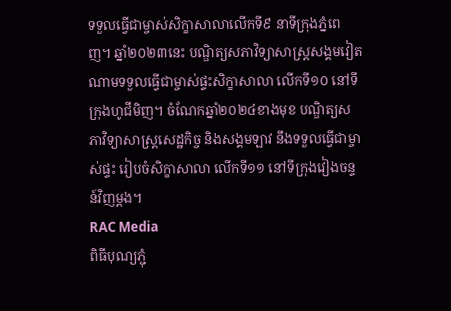ទទួលធ្វើជាម្ចាស់សិក្ខាសាលាលើកទី៩ នាទីក្រុងភ្នំពេញ។ ឆ្នាំ២០២៣នេះ បណ្ឌិត្យសភាវិទ្យាសាស្រ្តសង្គមវៀតណាមទទួលធ្វើជាម្ចាស់ផ្ទះសិក្ខាសាលា លើកទី១០ នៅទីក្រុងហូជីមិញ។ ចំណែកឆ្នាំ២០២៤ខាងមុខ បណ្ឌិត្យសភាវិទ្យាសាស្រ្តសេដ្ឋកិច្ច និងសង្គមឡាវ នឹងទទួលធ្វើជាម្ចាស់ផ្ទះ រៀបចំសិក្ខាសាលា លើកទី១១ នៅទីក្រុងវៀងចន្ទន៍វិញម្តង។
RAC Media
ពិធីបុណ្យភ្ជុំ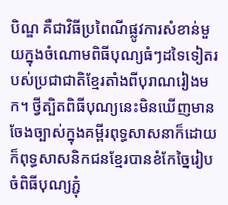បិណ្ឌ គឺជាវិធីប្រពៃណីផ្លូវការសំខាន់មួយក្នុងចំណោមពិធីបុណ្យធំៗដទៃទៀតរបស់ប្រជាជាតិខ្មែរតាំងពីបុរាណរៀងមក។ ថ្វីត្បិតពិធីបុណ្យនេះមិនឃើញមានចែងច្បាស់ក្នុងគម្ពីរពុទ្ធសាសនាក៏ដោយ ក៏ពុទ្ធសាសនិកជនខ្មែរបានខំកែច្នៃរៀបចំពិធីបុណ្យភ្ជុំ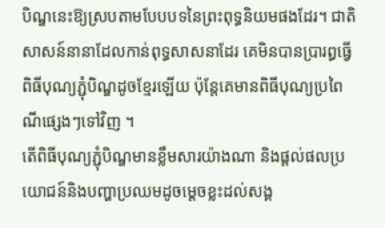បិណ្ឌនេះឱ្យស្របតាមបែបបទនៃព្រះពុទ្ធនិយមផងដែរ។ ជាតិសាសន៍នានាដែលកាន់ពុទ្ធសាសនាដែរ គេមិនបានប្រារព្ធធ្វើពិធីបុណ្យភ្ជុំបិណ្ឌដូចខ្មែរឡើយ ប៉ុន្តែគេមានពិធីបុណ្យប្រពៃណីផ្សេងៗទៅវិញ ។
តើពិធីបុណ្យភ្ជុំបិណ្ឌមានខ្លឹមសារយ៉ាងណា និងផ្តល់ផលប្រយោជន៍និងបញ្ហាប្រឈមដូចម្ដេចខ្លះដល់សង្គ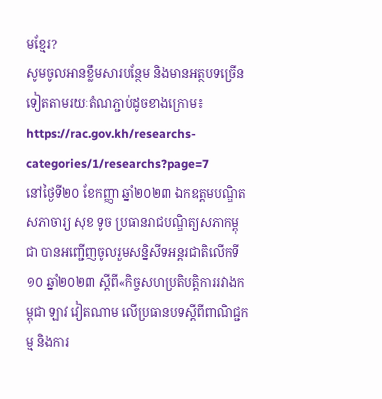មខ្មែរ?
សូមចូលអានខ្លឹមសារបន្ថែម និងមានអត្ថបទច្រើនទៀតតាមរយៈតំណភ្ជាប់ដូចខាងក្រោម៖
https://rac.gov.kh/researchs-categories/1/researchs?page=7
នៅថ្ងៃទី២០ ខែកញ្ញា ឆ្នាំ២០២៣ ឯកឧត្ដមបណ្ឌិតសភាចារ្យ សុខ ទូច ប្រធានរាជបណ្ឌិត្យសភាកម្ពុជា បានអញ្ជើញចូលរួមសន្និសីទអន្តរជាតិលើកទី១០ ឆ្នាំ២០២៣ ស្ដីពី«កិច្ចសហប្រតិបត្តិការរវាងកម្ពុជា ឡាវ វៀតណាម លើប្រធានបទស្ដីពីពាណិជ្ជកម្ម និងការ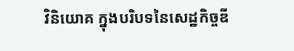វិនិយោគ ក្នុងបរិបទនៃសេដ្ឋកិច្ចឌី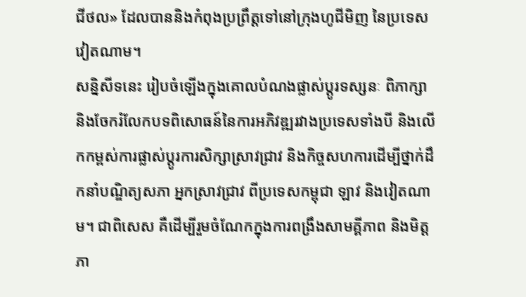ជីថល» ដែលបាននិងកំពុងប្រព្រឹត្តទៅនៅក្រុងហូជីមិញ នៃប្រទេសវៀតណាម។
សន្និសីទនេះ រៀបចំឡើងក្នុងគោលបំណងផ្លាស់ប្ដូរទស្សនៈ ពិភាក្សា និងចែករំលែកបទពិសោធន៍នៃការអភិវឌ្ឍរវាងប្រទេសទាំងបី និងលើកកម្ពស់ការផ្លាស់ប្ដូរការសិក្សាស្រាវជ្រាវ និងកិច្ចសហការដើម្បីថ្នាក់ដឹកនាំបណ្ឌិត្យសភា អ្នកស្រាវជ្រាវ ពីប្រទេសកម្ពុជា ឡាវ និងវៀតណាម។ ជាពិសេស គឺដើម្បីរួមចំណែកក្នុងការពង្រឹងសាមគ្គីភាព និងមិត្តភា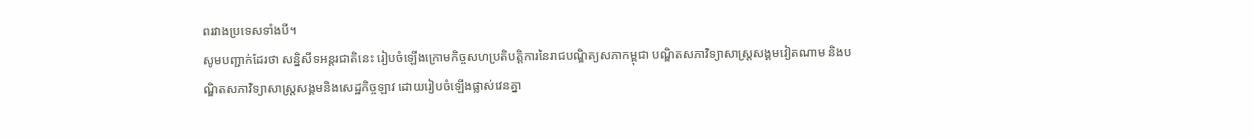ពរវាងប្រទេសទាំងបី។
សូមបញ្ជាក់ដែរថា សន្និសីទអន្តរជាតិនេះ រៀបចំឡើងក្រោមកិច្ចសហប្រតិបត្តិការនៃរាជបណ្ឌិត្យសភាកម្ពុជា បណ្ឌិតសភាវិទ្យាសាស្ត្រសង្គមវៀតណាម និងបណ្ឌិតសភាវិទ្យាសាស្ត្រសង្គមនិងសេដ្ឋកិច្ចឡាវ ដោយរៀបចំឡើងផ្លាស់វេនគ្នា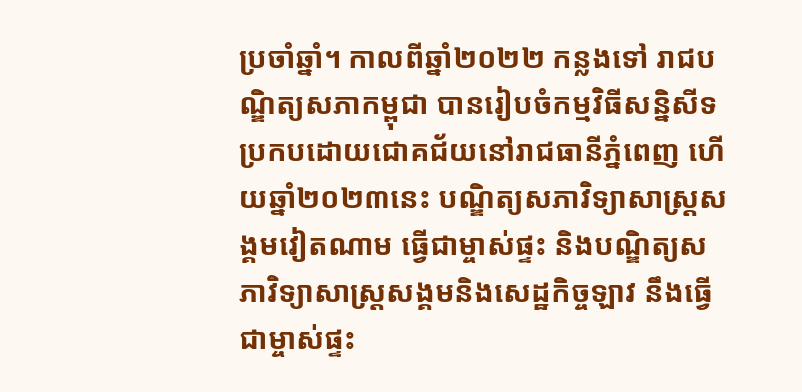ប្រចាំឆ្នាំ។ កាលពីឆ្នាំ២០២២ កន្លងទៅ រាជបណ្ឌិត្យសភាកម្ពុជា បានរៀបចំកម្មវិធីសន្និសីទប្រកបដោយជោគជ័យនៅរាជធានីភ្នំពេញ ហើយឆ្នាំ២០២៣នេះ បណ្ឌិត្យសភាវិទ្យាសាស្ត្រសង្គមវៀតណាម ធ្វើជាម្ចាស់ផ្ទះ និងបណ្ឌិត្យសភាវិទ្យាសាស្ត្រសង្គមនិងសេដ្ឋកិច្ចឡាវ នឹងធ្វើជាម្ចាស់ផ្ទះ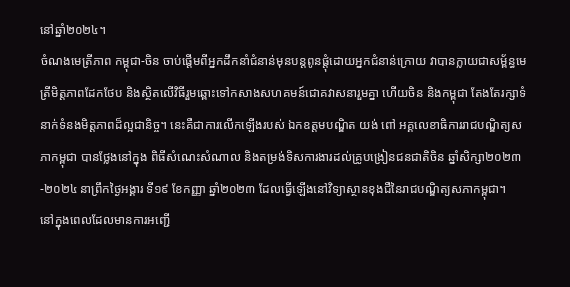នៅឆ្នាំ២០២៤។
ចំណងមេត្រីភាព កម្ពុជា-ចិន ចាប់ផ្តើមពីអ្នកដឹកនាំជំនាន់មុនបន្តពូនផ្តុំដោយអ្នកជំនាន់ក្រោយ វាបានក្លាយជាសម្ព័ន្ធមេត្រីមិត្តភាពដែកថែប និងស្ថិតលើវិធីរួមឆ្ពោះទៅកសាងសហគមន៍ជោគវាសនារួមគ្នា ហើយចិន និងកម្ពុជា តែងតែរក្សាទំនាក់ទំនងមិត្តភាពដ៏ល្អជានិច្ច។ នេះគឺជាការលើកឡើងរបស់ ឯកឧត្តមបណ្ឌិត យង់ ពៅ អគ្គលេខាធិការរាជបណ្ឌិត្យសភាកម្ពុជា បានថ្លែងនៅក្នុង ពិធីសំណេះសំណាល និងតម្រង់ទិសការងារដល់គ្រូបង្រៀនជនជាតិចិន ឆ្នាំសិក្សា២០២៣-២០២៤ នាព្រឹកថ្ងៃអង្គារ ទី១៩ ខែកញ្ញា ឆ្នាំ២០២៣ ដែលធ្វើឡើងនៅវិទ្យាស្ថានខុងជឺនៃរាជបណ្ឌិត្យសភាកម្ពុជា។
នៅក្នុងពេលដែលមានការអញ្ជើ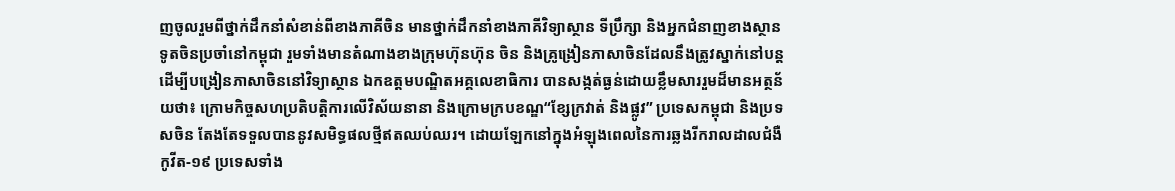ញចូលរួមពីថ្នាក់ដឹកនាំសំខាន់ពីខាងភាគីចិន មានថ្នាក់ដឹកនាំខាងភាគីវិទ្យាស្ថាន ទីប្រឹក្សា និងអ្នកជំនាញខាងស្ថានទូតចិនប្រចាំនៅកម្ពុជា រួមទាំងមានតំណាងខាងក្រុមហ៊ុនហ៊ុន ចិន និងគ្រូង្រៀនភាសាចិនដែលនឹងត្រូវស្នាក់នៅបន្តដើម្បីបង្រៀនភាសាចិននៅវិទ្យាស្ថាន ឯកឧត្តមបណ្ឌិតអគ្គលេខាធិការ បានសង្កត់ធ្ងន់ដោយខ្លឹមសាររួមដ៏មានអត្ថន័យថា៖ ក្រោមកិច្ចសហប្រតិបត្តិការលើវិស័យនានា និងក្រោមក្របខណ្ឌ“ខ្សែក្រវាត់ និងផ្លូវ” ប្រទេសកម្ពុជា និងប្រទសចិន តែងតែទទួលបាននូវសមិទ្ធផលថ្មីឥតឈប់ឈរ។ ដោយឡែកនៅក្នុងអំឡុងពេលនៃការឆ្លងរីករាលដាលជំងឺកូវីត-១៩ ប្រទេសទាំង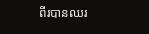ពីរបានឈរ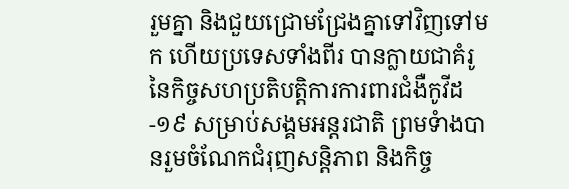រួមគ្នា និងជួយជ្រោមជ្រែងគ្នាទៅវិញទៅមក ហើយប្រទេសទាំងពីរ បានក្លាយជាគំរូនៃកិច្ចសហប្រតិបត្តិការការពារជំងឺកូវីដ-១៩ សម្រាប់សង្គមអន្តរជាតិ ព្រមទំាងបានរួមចំណែកជំរុញសន្តិភាព និងកិច្ច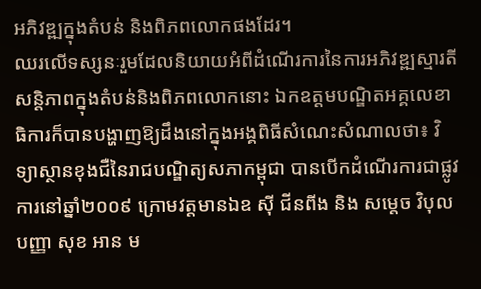អភិវឌ្ឍក្នុងតំបន់ និងពិភពលោកផងដែរ។
ឈរលើទស្សនៈរួមដែលនិយាយអំពីដំណើរការនៃការអភិវឌ្ឍស្មារតី សន្តិភាពក្នុងតំបន់និងពិភពលោកនោះ ឯកឧត្តមបណ្ឌិតអគ្គលេខាធិការក៏បានបង្ហាញឱ្យដឹងនៅក្នុងអង្គពិធីសំណេះសំណាលថា៖ វិទ្យាស្ថានខុងជឺនៃរាជបណ្ឌិត្យសភាកម្ពុជា បានបើកដំណើរការជាផ្លូវការនៅឆ្នាំ២០០៩ ក្រោមវត្តមានឯឧ ស៊ី ជីនពីង និង សម្តេច វិបុលបញ្ញា សុខ អាន ម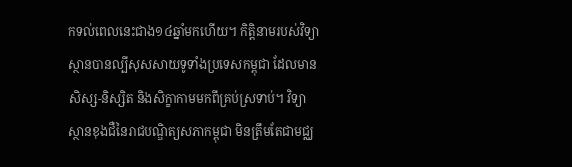កទល់ពេលនេះជាង១៤ឆ្នាំមកហើយ។ កិត្តិនាមរបស់វិទ្យាស្ថានបានល្បីសុសសាយទូទាំងប្រទេសកម្ពុជា ដែលមានសិស្ស-និស្សិត និងសិក្ខាកាមមកពីគ្រប់ស្រទាប់។ វិទ្យាស្ថានខុងជឺនៃរាជបណ្ឌិត្យសភាកម្ពុជា មិនត្រឹមតែជាមជ្ឈ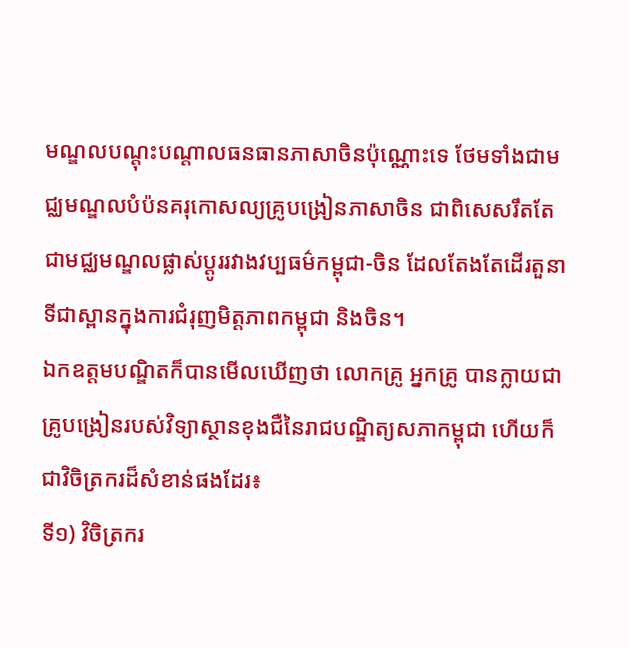មណ្ឌលបណ្តុះបណ្តាលធនធានភាសាចិនប៉ុណ្ណោះទេ ថែមទាំងជាមជ្ឈមណ្ឌលបំប៉នគរុកោសល្យគ្រូបង្រៀនភាសាចិន ជាពិសេសរឹតតែជាមជ្ឈមណ្ឌលផ្លាស់ប្តូររវាងវប្បធម៌កម្ពុជា-ចិន ដែលតែងតែដើរតួនាទីជាស្ពានក្នុងការជំរុញមិត្តភាពកម្ពុជា និងចិន។
ឯកឧត្តមបណ្ឌិតក៏បានមើលឃើញថា លោកគ្រូ អ្នកគ្រូ បានក្លាយជាគ្រូបង្រៀនរបស់វិទ្យាស្ថានខុងជឺនៃរាជបណ្ឌិត្យសភាកម្ពុជា ហើយក៏ជាវិចិត្រករដ៏សំខាន់ផងដែរ៖
ទី១) វិចិត្រករ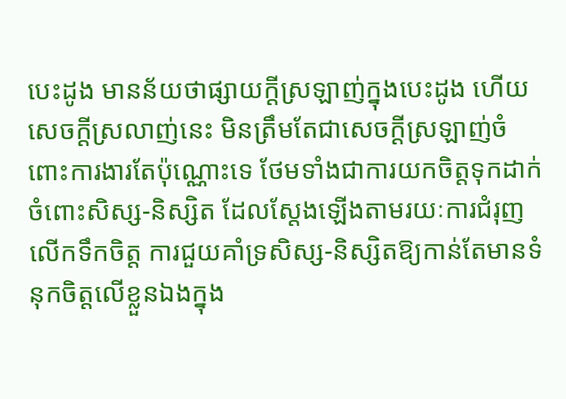បេះដូង មានន័យថាផ្សាយក្តីស្រឡាញ់ក្នុងបេះដូង ហើយសេចក្ដីស្រលាញ់នេះ មិនត្រឹមតែជាសេចក្ដីស្រឡាញ់ចំពោះការងារតែប៉ុណ្ណោះទេ ថែមទាំងជាការយកចិត្តទុកដាក់ចំពោះសិស្ស-និស្សិត ដែលស្តែងឡើងតាមរយៈការជំរុញលើកទឹកចិត្ត ការជួយគាំទ្រសិស្ស-និស្សិតឱ្យកាន់តែមានទំនុកចិត្តលើខ្លួនឯងក្នុង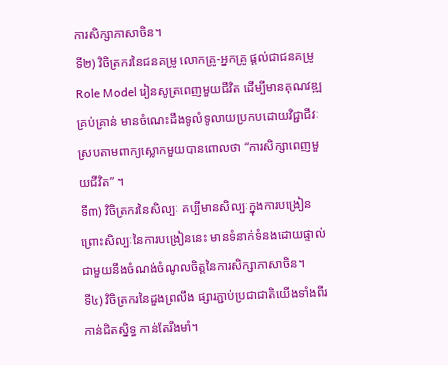ការសិក្សាភាសាចិន។
ទី២) វិចិត្រករនៃជនគម្រូ លោកគ្រូ-អ្នកគ្រូ ផ្តល់ជាជនគម្រូ Role Model រៀនសូត្រពេញមួយជីវិត ដើម្បីមានគុណវឌ្ឍគ្រប់គ្រាន់ មានចំណេះដឹងទូលំទូលាយប្រកបដោយវិជ្ជាជីវៈ ស្របតាមពាក្យស្លោកមួយបានពោលថា “ការសិក្សាពេញមួយជីវិត” ។
ទី៣) វិចិត្រករនៃសិល្បៈ គប្បីមានសិល្បៈក្នុងការបង្រៀន ព្រោះសិល្បៈនៃការបង្រៀននេះ មានទំនាក់ទំនងដោយផ្ទាល់ជាមួយនឹងចំណង់ចំណូលចិត្តនៃការសិក្សាភាសាចិន។
ទី៤) វិចិត្រករនៃដួងព្រលឹង ផ្សារភ្ជាប់ប្រជាជាតិយើងទាំងពីរ កាន់ជិតស្និទ្ធ កាន់តែរឹងមាំ។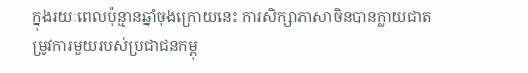ក្នុងរយៈពេលប៉ុន្មានឆ្នាំចុងក្រោយនេះ ការសិក្សាភាសាចិនបានក្លាយជាតម្រូវការមួយរបស់ប្រជាជនកម្ពុ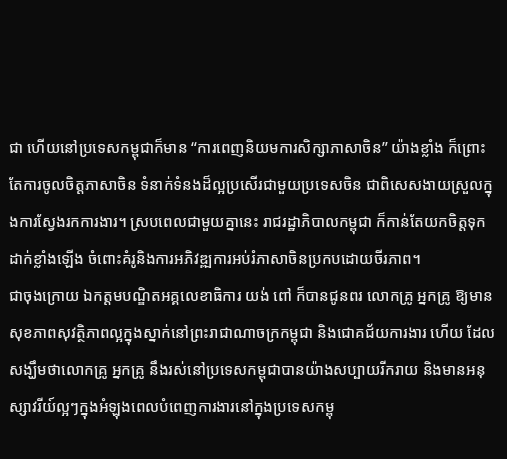ជា ហើយនៅប្រទេសកម្ពុជាក៏មាន “ការពេញនិយមការសិក្សាភាសាចិន” យ៉ាងខ្លាំង ក៏ព្រោះតែការចូលចិត្តភាសាចិន ទំនាក់ទំនងដ៏ល្អប្រសើរជាមួយប្រទេសចិន ជាពិសេសងាយស្រួលក្នុងការស្វែងរកការងារ។ ស្របពេលជាមួយគ្នានេះ រាជរដ្ឋាភិបាលកម្ពុជា ក៏កាន់តែយកចិត្តទុកដាក់ខ្លាំងឡើង ចំពោះគំរូនិងការអភិវឌ្ឍការអប់រំភាសាចិនប្រកបដោយចីរភាព។
ជាចុងក្រោយ ឯកត្តមបណ្ឌិតអគ្គលេខាធិការ យង់ ពៅ ក៏បានជូនពរ លោកគ្រូ អ្នកគ្រូ ឱ្យមានសុខភាពសុវត្ថិភាពល្អក្នុងស្នាក់នៅព្រះរាជាណាចក្រកម្ពុជា និងជោគជ័យការងារ ហើយ ដែលសង្ឃឹមថាលោកគ្រូ អ្នកគ្រូ នឹងរស់នៅប្រទេសកម្ពុជាបានយ៉ាងសប្បាយរីករាយ និងមានអនុស្សាវរីយ៍ល្អៗក្នុងអំឡុងពេលបំពេញការងារនៅក្នុងប្រទេសកម្ពុ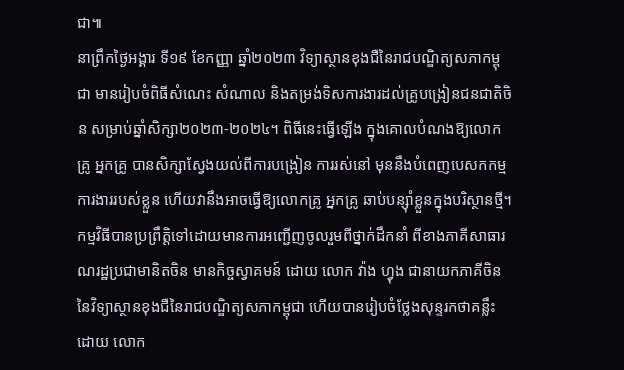ជា៕
នាព្រឹកថ្ងៃអង្គារ ទី១៩ ខែកញ្ញា ឆ្នាំ២០២៣ វិទ្យាស្ថានខុងជឺនៃរាជបណ្ឌិត្យសភាកម្ពុជា មានរៀបចំពិធីសំណេះ សំណាល និងតម្រង់ទិសការងារដល់គ្រូបង្រៀនជនជាតិចិន សម្រាប់ឆ្នាំសិក្សា២០២៣-២០២៤។ ពិធីនេះធ្វើឡើង ក្នុងគោលបំណងឱ្យលោកគ្រូ អ្នកគ្រូ បានសិក្សាស្វែងយល់ពីការបង្រៀន ការរស់នៅ មុននឹងបំពេញបេសកកម្មការងាររបស់ខ្លួន ហើយវានឹងអាចធ្វើឱ្យលោកគ្រូ អ្នកគ្រូ ឆាប់បន្ស៊ាំខ្លួនក្នុងបរិស្ថានថ្មី។
កម្មវិធីបានប្រព្រឹត្តិទៅដោយមានការអញ្ជើញចូលរួមពីថ្នាក់ដឹកនាំ ពីខាងភាគីសាធារណរដ្ឋប្រជាមានិតចិន មានកិច្ចស្វាគមន៍ ដោយ លោក វ៉ាង ហ្វុង ជានាយកភាគីចិននៃវិទ្យាស្ថានខុងជឺនៃរាជបណ្ឌិត្យសភាកម្ពុជា ហើយបានរៀបចំថ្លែងសុន្ទរកថាគន្លឹះ ដោយ លោក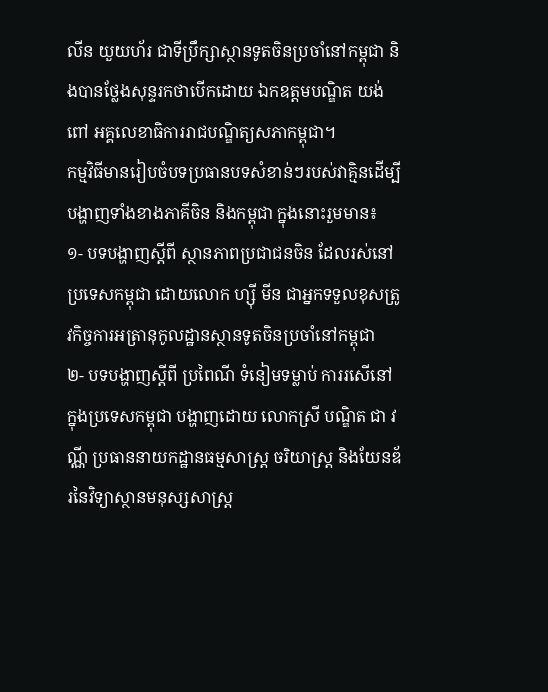លីន យួយហ័រ ជាទីប្រឹក្សាស្ថានទូតចិនប្រចាំនៅកម្ពុជា និងបានថ្លែងសុន្ទរកថាបើកដោយ ឯកឧត្តមបណ្ឌិត យង់ ពៅ អគ្គលេខាធិការរាជបណ្ឌិត្យសភាកម្ពុជា។
កម្មវិធីមានរៀបចំបទប្រធានបទសំខាន់ៗរបស់វាគ្មិនដើម្បីបង្ហាញទាំងខាងភាគីចិន និងកម្ពុជា ក្នុងនោះរួមមាន៖
១- បទបង្ហាញស្តីពី ស្ថានភាពប្រជាជនចិន ដែលរស់នៅប្រទេសកម្ពុជា ដោយលោក ហ្ស៊ី មីន ជាអ្នកទទួលខុសត្រូវកិច្ចការអត្រានុកូលដ្ឋានស្ថានទូតចិនប្រចាំនៅកម្ពុជា
២- បទបង្ហាញស្តីពី ប្រពៃណី ទំនៀមទម្លាប់ ការរសើនៅក្នុងប្រទេសកម្ពុជា បង្ហាញដោយ លោកស្រី បណ្ឌិត ជា វណ្ណី ប្រធាននាយកដ្ឋានធម្មសាស្ត្រ ចរិយាស្ត្រ និងយែនឌ័រនៃវិទ្យាស្ថានមនុស្សសាស្ត្រ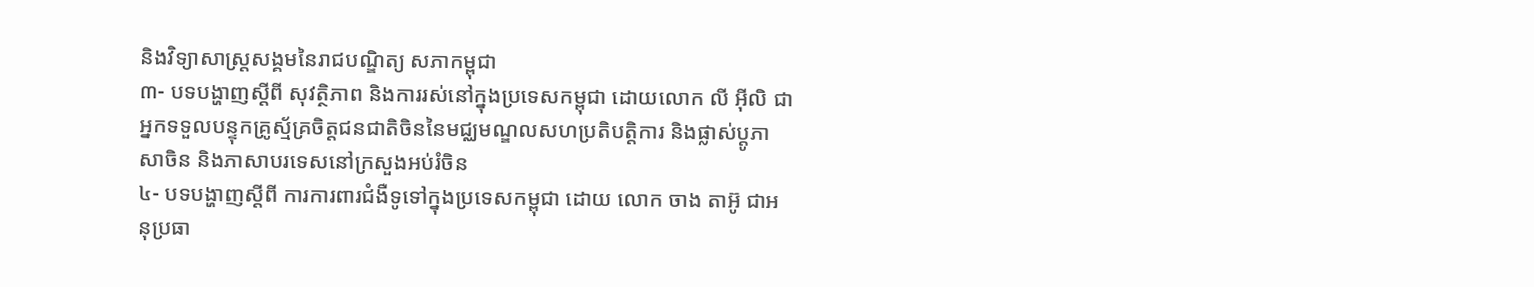និងវិទ្យាសាស្ត្រសង្គមនៃរាជបណ្ឌិត្យ សភាកម្ពុជា
៣- បទបង្ហាញស្តីពី សុវត្ថិភាព និងការរស់នៅក្នុងប្រទេសកម្ពុជា ដោយលោក លី អ៊ីលិ ជាអ្នកទទួលបន្ទុកគ្រូស្ម័គ្រចិត្តជនជាតិចិននៃមជ្ឈមណ្ឌលសហប្រតិបត្តិការ និងផ្លាស់ប្តូភាសាចិន និងភាសាបរទេសនៅក្រសួងអប់រំចិន
៤- បទបង្ហាញស្តីពី ការការពារជំងឺទូទៅក្នុងប្រទេសកម្ពុជា ដោយ លោក ចាង តាអ៊ូ ជាអនុប្រធា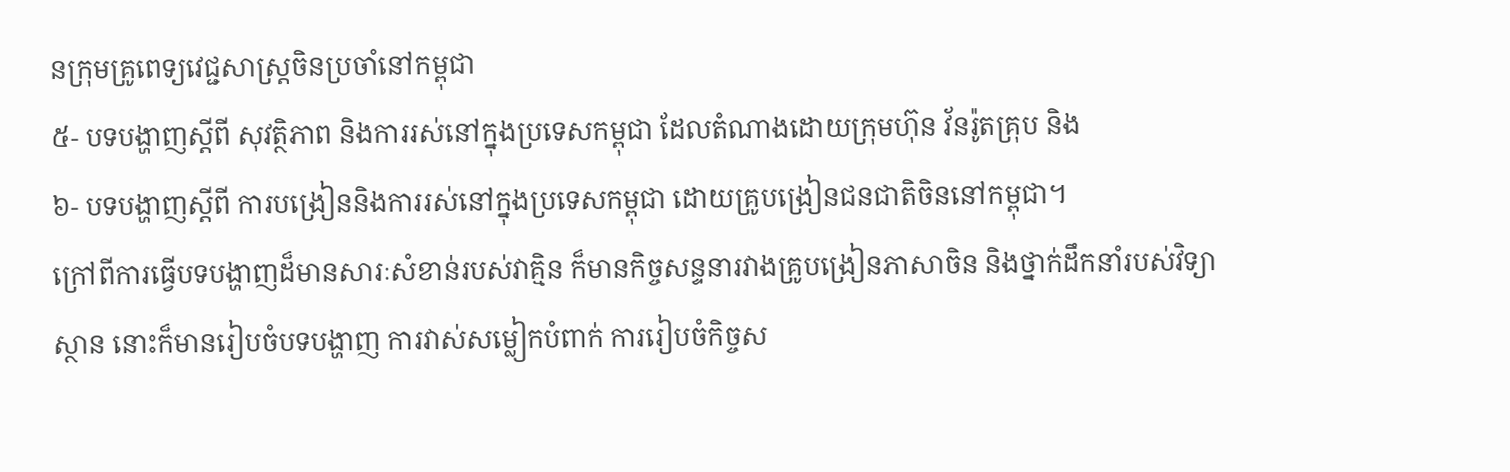នក្រុមគ្រូពេទ្យវេជ្ជសាស្ត្រចិនប្រចាំនៅកម្ពុជា
៥- បទបង្ហាញស្តីពី សុវត្ថិភាព និងការរស់នៅក្នុងប្រទេសកម្ពុជា ដែលតំណាងដោយក្រុមហ៊ុន វ័នរ៉ូតគ្រុប និង
៦- បទបង្ហាញស្តីពី ការបង្រៀននិងការរស់នៅក្នុងប្រទេសកម្ពុជា ដោយគ្រូបង្រៀនជនជាតិចិននៅកម្ពុជា។
ក្រៅពីការធ្វើបទបង្ហាញដ៏មានសារៈសំខាន់របស់វាគ្មិន ក៏មានកិច្ចសន្ទនារវាងគ្រូបង្រៀនភាសាចិន និងថ្នាក់ដឹកនាំរបស់វិទ្យាស្ថាន នោះក៏មានរៀបចំបទបង្ហាញ ការវាស់សម្លៀកបំពាក់ ការរៀបចំកិច្ចស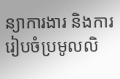ន្យាការងារ និងការរៀបចំប្រមូលលិ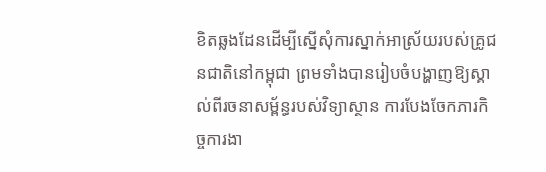ខិតឆ្លងដែនដើម្បីស្នើសុំការស្នាក់អាស្រ័យរបស់គ្រូជនជាតិនៅកម្ពុជា ព្រមទាំងបានរៀបចំបង្ហាញឱ្យស្គាល់ពីរចនាសម្ព័ន្ធរបស់វិទ្យាស្ថាន ការបែងចែកភារកិច្ចការងា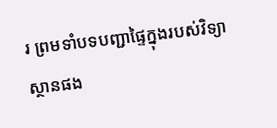រ ព្រមទាំបទបញ្ជាផ្ទៃក្នុងរបស់វិទ្យាស្ថានផង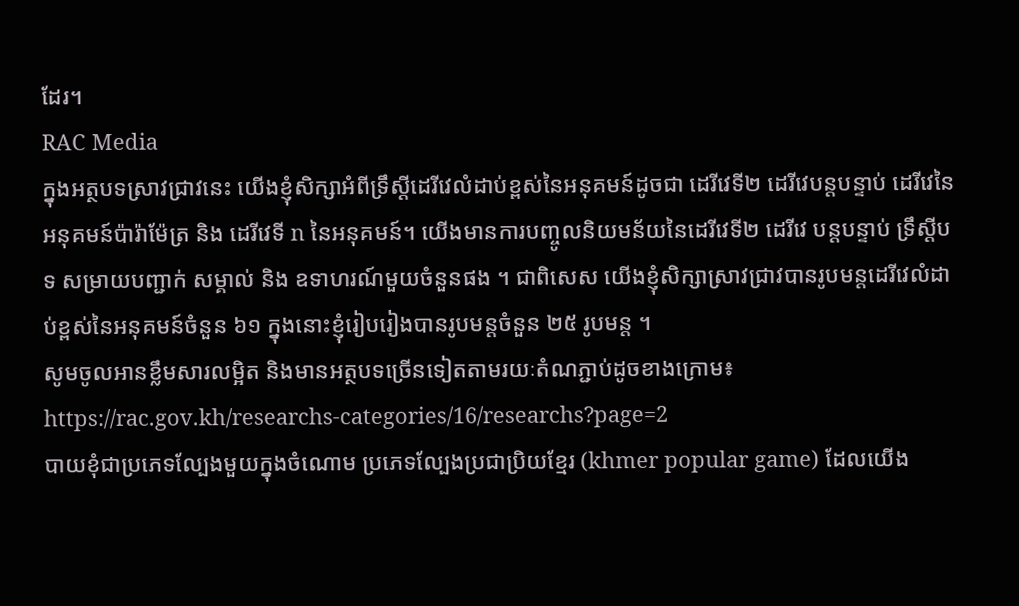ដែរ។
RAC Media
ក្នុងអត្ថបទស្រាវជ្រាវនេះ យើងខ្ញុំសិក្សាអំពីទ្រឹស្ដីដេរីវេលំដាប់ខ្ពស់នៃអនុគមន៍ដូចជា ដេរីវេទី២ ដេរីវេបន្តបន្ទាប់ ដេរីវេនៃអនុគមន៍ប៉ារ៉ាម៉ែត្រ និង ដេរីវេទី n នៃអនុគមន៍។ យើងមានការបញ្ចូលនិយមន័យនៃដេរីវេទី២ ដេរីវេ បន្តបន្ទាប់ ទ្រឹស្ដីបទ សម្រាយបញ្ជាក់ សម្គាល់ និង ឧទាហរណ៍មួយចំនួនផង ។ ជាពិសេស យើងខ្ញុំសិក្សាស្រាវជ្រាវបានរូបមន្តដេរីវេលំដាប់ខ្ពស់នៃអនុគមន៍ចំនួន ៦១ ក្នុងនោះខ្ញុំរៀបរៀងបានរូបមន្តចំនួន ២៥ រូបមន្ត ។
សូមចូលអានខ្លឹមសារលម្អិត និងមានអត្ថបទច្រើនទៀតតាមរយៈតំណភ្ជាប់ដូចខាងក្រោម៖
https://rac.gov.kh/researchs-categories/16/researchs?page=2
បាយខុំជាប្រភេទល្បែងមួយក្នុងចំណោម ប្រភេទល្បែងប្រជាប្រិយខ្មែរ (khmer popular game) ដែលយើង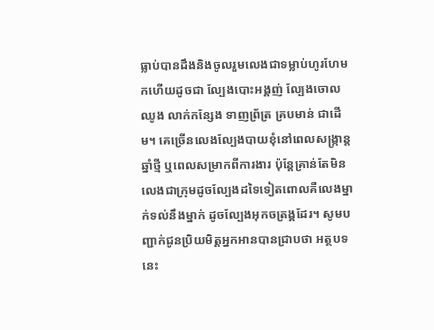ធ្លាប់បានដឹងនិងចូលរួមលេងជាទម្លាប់ហូរហែមកហើយដូចជា ល្បែងបោះអង្គញ់ ល្បែងចោលឈូង លាក់កន្សែង ទាញព្រ័ត្រ គ្របមាន់ ជាដើម។ គេច្រើនលេងល្បែងបាយខុំនៅពេលសង្ក្រាន្តឆ្នាំថ្មី ឬពេលសម្រាកពីការងារ ប៉ុន្តែគ្រាន់តែមិនលេងជាក្រុមដូចល្បែងដទៃទៀតពោលគឺលេងម្នាក់ទល់នឹងម្នាក់ ដូចល្បែងអុកចត្រង្គដែរ។ សូមបញ្ជាក់ជូនប្រិយមិត្តអ្នកអានបានជ្រាបថា អត្ថបទនេះ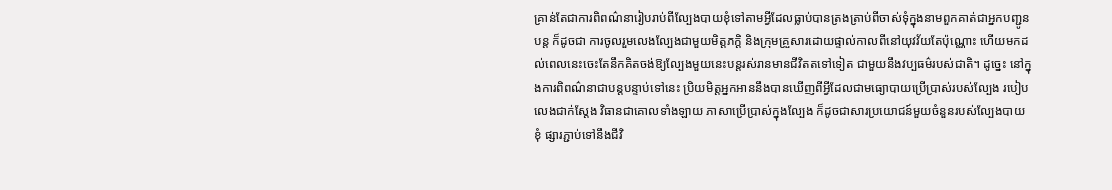គ្រាន់តែជាការពិពណ៌នារៀបរាប់ពីល្បែងបាយខុំទៅតាមអ្វីដែលធ្លាប់បានត្រងត្រាប់ពីចាស់ទុំក្នុងនាមពួកគាត់ជាអ្នកបញ្ជូនបន្ត ក៏ដូចជា ការចូលរួមលេងល្បែងជាមួយមិត្តភក្ដិ និងក្រុមគ្រួសារដោយផ្ទាល់កាលពីនៅយុវវ័យតែប៉ុណ្ណោះ ហើយមកដល់ពេលនេះចេះតែនឹកគិតចង់ឱ្យល្បែងមួយនេះបន្តរស់រានមានជីវិតតទៅទៀត ជាមួយនឹងវប្បធម៌របស់ជាតិ។ ដូច្នេះ នៅក្នុងការពិពណ៌នាជាបន្តបន្ទាប់ទៅនេះ ប្រិយមិត្តអ្នកអាននឹងបានឃើញពីអ្វីដែលជាមធ្យោបាយប្រើប្រាស់របស់ល្បែង របៀបលេងជាក់ស្ដែង វិធានជាគោលទាំងឡាយ ភាសាប្រើប្រាស់ក្នុងល្បែង ក៏ដូចជាសារប្រយោជន៍មួយចំនួនរបស់ល្បែងបាយខុំ ផ្សារភ្ជាប់ទៅនឹងជីវិ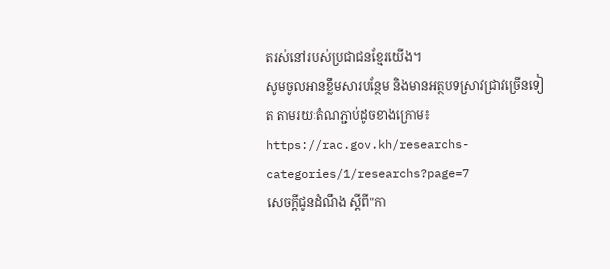តរស់នៅរបស់ប្រជាជនខ្មែរយើង។
សូមចូលអានខ្លឹមសារបន្ថែម និងមានអត្ថបទស្រាវជ្រាវច្រើនទៀត តាមរយៈតំណភ្ជាប់ដូចខាងក្រោម៖
https://rac.gov.kh/researchs-categories/1/researchs?page=7
សេចក្ដីជូនដំណឹង ស្តីពី"កា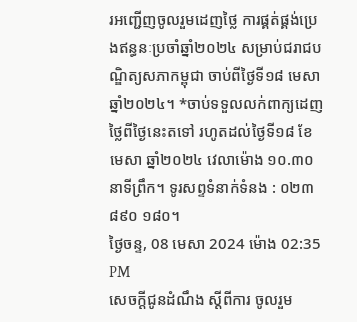រអញ្ជើញចូលរួមដេញថ្លៃ ការផ្គត់ផ្គង់ប្រេងឥន្ធនៈប្រចាំឆ្នាំ២០២៤ សម្រាប់ជរាជបណ្ឌិត្យសភាកម្ពុជា ចាប់ពីថ្ងៃទី១៨ មេសា ឆ្នាំ២០២៤។ *ចាប់ទទួលលក់ពាក្យដេញថ្លៃពីថ្ងៃនេះតទៅ រហូតដល់ថ្ងៃទី១៨ ខែមេសា ឆ្នាំ២០២៤ វេលាម៉ោង ១០.៣០នាទីព្រឹក។ ទូរសព្ទទំនាក់ទំនង : ០២៣ ៨៩០ ១៨០។
ថ្ងៃចន្ទ, 08 មេសា 2024 ម៉ោង 02:35 PM
សេចក្ដីជូនដំណឹង ស្តីពីការ ចូលរួម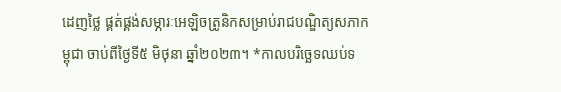ដេញថ្លៃ ផ្គត់ផ្គង់សម្ភារៈអេឡិចត្រូនិកសម្រាប់រាជបណ្ឌិត្យសភាកម្ពុជា ចាប់ពីថ្ងៃទី៥ មិថុនា ឆ្នាំ២០២៣។ *កាលបរិច្ឆេទឈប់ទ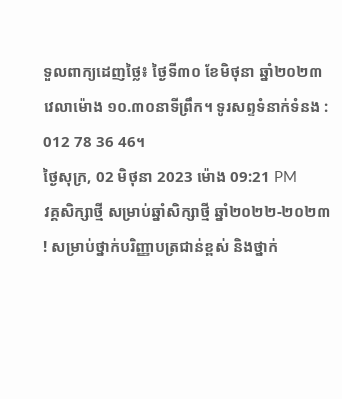ទួលពាក្យដេញថ្លៃ៖ ថ្ងៃទី៣០ ខែមិថុនា ឆ្នាំ២០២៣ វេលាម៉ោង ១០.៣០នាទីព្រឹក។ ទូរសព្ទទំនាក់ទំនង : 012 78 36 46។
ថ្ងៃសុក្រ, 02 មិថុនា 2023 ម៉ោង 09:21 PM
វគ្គសិក្សាថ្មី សម្រាប់ឆ្នាំសិក្សាថ្មី ឆ្នាំ២០២២-២០២៣ ! សម្រាប់ថ្នាក់បរិញ្ញាបត្រជាន់ខ្ពស់ និងថ្នាក់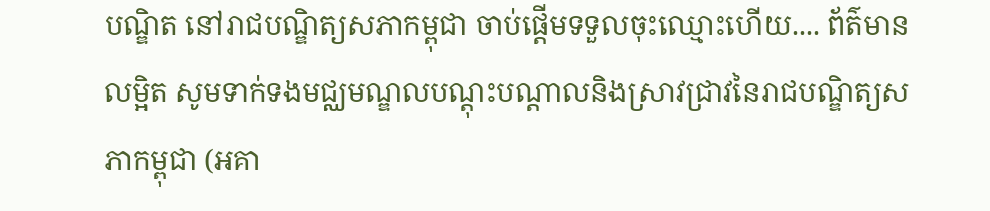បណ្ឌិត នៅរាជបណ្ឌិត្យសភាកម្ពុជា ចាប់ផ្តើមទទួលចុះឈ្មោះហើយ.... ព័ត៌មានលម្អិត សូមទាក់ទងមជ្ឈមណ្ឌលបណ្តុះបណ្តាលនិងស្រាវជ្រាវនៃរាជបណ្ឌិត្យសភាកម្ពុជា (អគា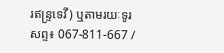រឥន្រ្ទទេវី) ឬតាមរយៈទូរសព្ទ៖ 067-811-667 /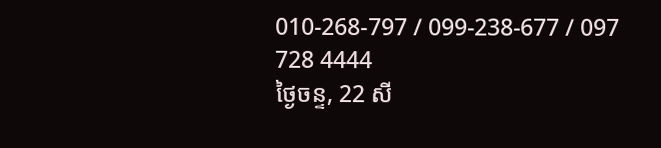010-268-797 / 099-238-677 / 097 728 4444
ថ្ងៃចន្ទ, 22 សី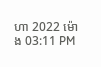ហា 2022 ម៉ោង 03:11 PM